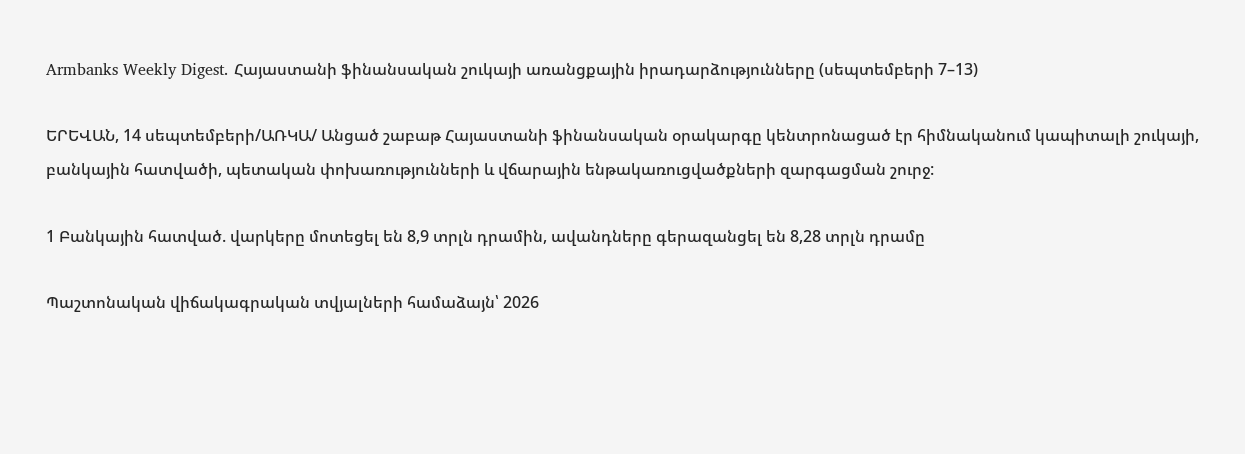Armbanks Weekly Digest․ Հայաստանի ֆինանսական շուկայի առանցքային իրադարձությունները (սեպտեմբերի 7–13)

ԵՐԵՎԱՆ, 14 սեպտեմբերի/ԱՌԿԱ/ Անցած շաբաթ Հայաստանի ֆինանսական օրակարգը կենտրոնացած էր հիմնականում կապիտալի շուկայի, բանկային հատվածի, պետական փոխառությունների և վճարային ենթակառուցվածքների զարգացման շուրջ:

1 Բանկային հատված. վարկերը մոտեցել են 8,9 տրլն դրամին, ավանդները գերազանցել են 8,28 տրլն դրամը

Պաշտոնական վիճակագրական տվյալների համաձայն՝ 2026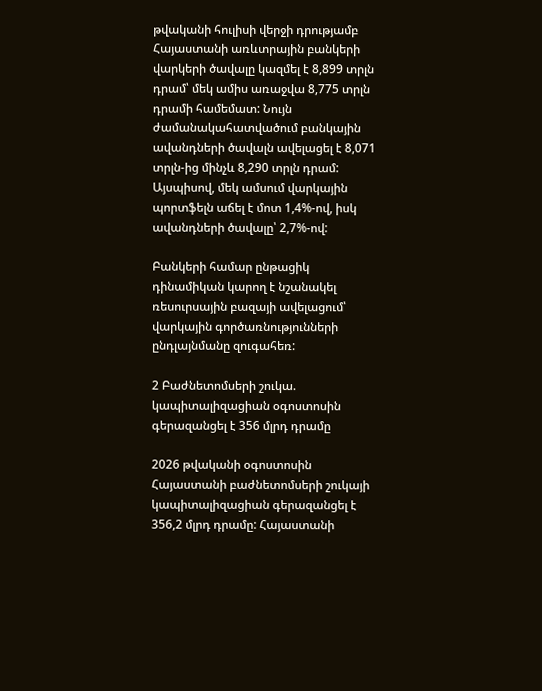թվականի հուլիսի վերջի դրությամբ Հայաստանի առևտրային բանկերի վարկերի ծավալը կազմել է 8,899 տրլն դրամ՝ մեկ ամիս առաջվա 8,775 տրլն դրամի համեմատ: Նույն ժամանակահատվածում բանկային ավանդների ծավալն ավելացել է 8,071 տրլն-ից մինչև 8,290 տրլն դրամ: Այսպիսով, մեկ ամսում վարկային պորտֆելն աճել է մոտ 1,4%-ով, իսկ ավանդների ծավալը՝ 2,7%-ով:

Բանկերի համար ընթացիկ դինամիկան կարող է նշանակել ռեսուրսային բազայի ավելացում՝ վարկային գործառնությունների ընդլայնմանը զուգահեռ:

2 Բաժնետոմսերի շուկա. կապիտալիզացիան օգոստոսին գերազանցել է 356 մլրդ դրամը

2026 թվականի օգոստոսին Հայաստանի բաժնետոմսերի շուկայի կապիտալիզացիան գերազանցել է 356,2 մլրդ դրամը: Հայաստանի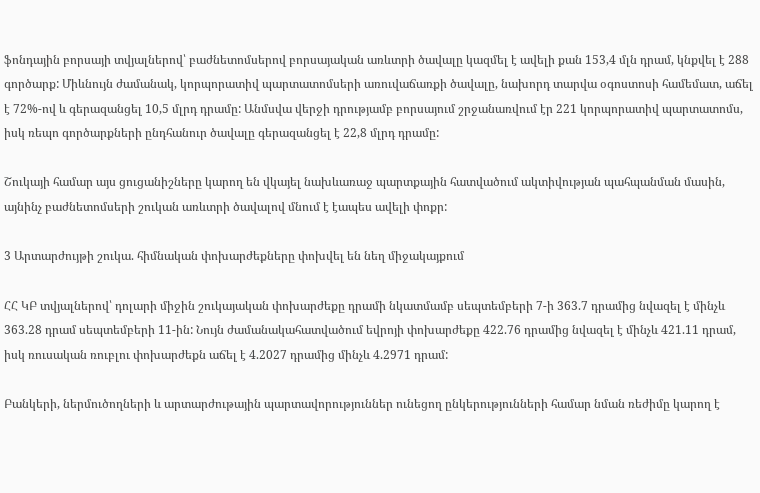ֆոնդային բորսայի տվյալներով՝ բաժնետոմսերով բորսայական առևտրի ծավալը կազմել է ավելի քան 153,4 մլն դրամ, կնքվել է 288 գործարք: Միևնույն ժամանակ, կորպորատիվ պարտատոմսերի առուվաճառքի ծավալը, նախորդ տարվա օգոստոսի համեմատ, աճել է 72%-ով և գերազանցել 10,5 մլրդ դրամը: Անմսվա վերջի դրությամբ բորսայում շրջանառվում էր 221 կորպորատիվ պարտատոմս, իսկ ռեպո գործարքների ընդհանուր ծավալը գերազանցել է 22,8 մլրդ դրամը:

Շուկայի համար այս ցուցանիշները կարող են վկայել նախևառաջ պարտքային հատվածում ակտիվության պահպանման մասին, այնինչ բաժնետոմսերի շուկան առևտրի ծավալով մնում է էապես ավելի փոքր:

3 Արտարժույթի շուկա. հիմնական փոխարժեքները փոխվել են նեղ միջակայքում

ՀՀ ԿԲ տվյալներով՝ դոլարի միջին շուկայական փոխարժեքը դրամի նկատմամբ սեպտեմբերի 7-ի 363.7 դրամից նվազել է մինչև 363.28 դրամ սեպտեմբերի 11-ին: Նույն ժամանակահատվածում եվրոյի փոխարժեքը 422.76 դրամից նվազել է մինչև 421.11 դրամ, իսկ ռուսական ռուբլու փոխարժեքն աճել է 4.2027 դրամից մինչև 4.2971 դրամ:

Բանկերի, ներմուծողների և արտարժութային պարտավորություններ ունեցող ընկերությունների համար նման ռեժիմը կարող է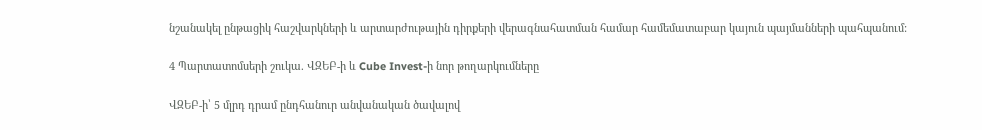նշանակել ընթացիկ հաշվարկների և արտարժութային դիրքերի վերագնահատման համար համեմատաբար կայուն պայմանների պահպանում:

4 Պարտատոմսերի շուկա. ՎԶԵԲ-ի և Cube Invest-ի նոր թողարկումները

ՎԶԵԲ-ի՝ 5 մլրդ դրամ ընդհանուր անվանական ծավալով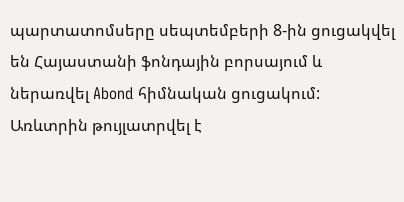պարտատոմսերը սեպտեմբերի 8-ին ցուցակվել են Հայաստանի ֆոնդային բորսայում և ներառվել Abond հիմնական ցուցակում: Առևտրին թույլատրվել է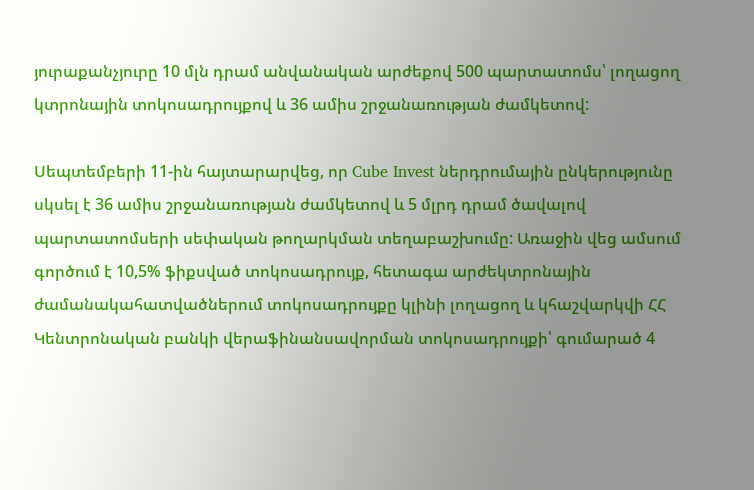յուրաքանչյուրը 10 մլն դրամ անվանական արժեքով 500 պարտատոմս՝ լողացող կտրոնային տոկոսադրույքով և 36 ամիս շրջանառության ժամկետով:

Սեպտեմբերի 11-ին հայտարարվեց, որ Cube Invest ներդրումային ընկերությունը սկսել է 36 ամիս շրջանառության ժամկետով և 5 մլրդ դրամ ծավալով պարտատոմսերի սեփական թողարկման տեղաբաշխումը: Առաջին վեց ամսում գործում է 10,5% ֆիքսված տոկոսադրույք, հետագա արժեկտրոնային ժամանակահատվածներում տոկոսադրույքը կլինի լողացող և կհաշվարկվի ՀՀ Կենտրոնական բանկի վերաֆինանսավորման տոկոսադրույքի՝ գումարած 4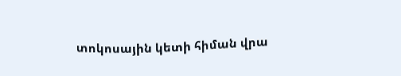տոկոսային կետի հիման վրա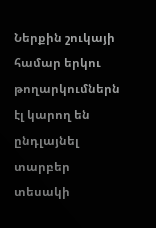Ներքին շուկայի համար երկու թողարկումներն էլ կարող են ընդլայնել տարբեր տեսակի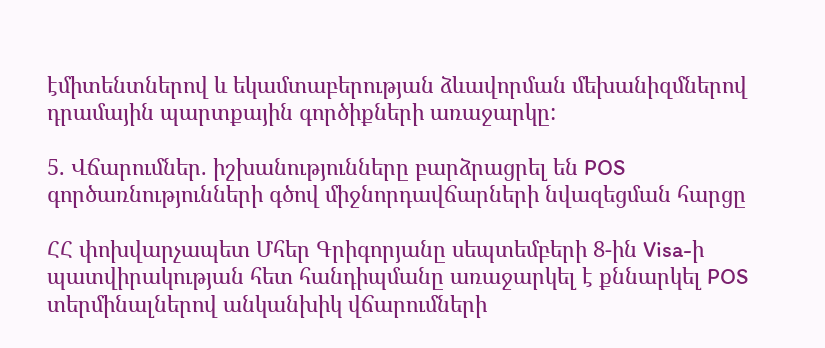էմիտենտներով և եկամտաբերության ձևավորման մեխանիզմներով դրամային պարտքային գործիքների առաջարկը:

5. Վճարումներ. իշխանությունները բարձրացրել են POS գործառնությունների գծով միջնորդավճարների նվազեցման հարցը

ՀՀ փոխվարչապետ Մհեր Գրիգորյանը սեպտեմբերի 8-ին Visa-ի պատվիրակության հետ հանդիպմանը առաջարկել է քննարկել POS տերմինալներով անկանխիկ վճարումների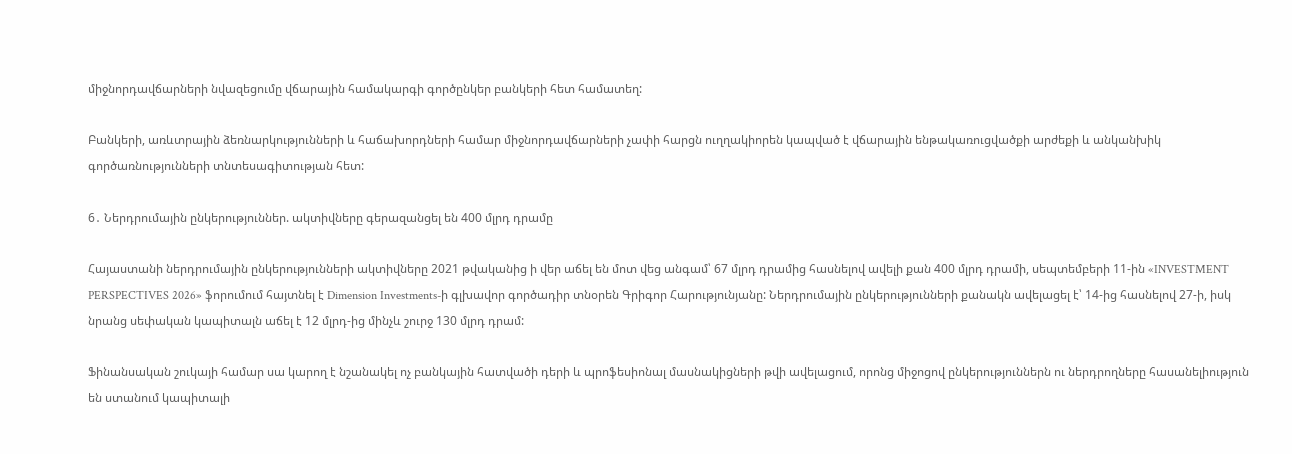միջնորդավճարների նվազեցումը վճարային համակարգի գործընկեր բանկերի հետ համատեղ:

Բանկերի, առևտրային ձեռնարկությունների և հաճախորդների համար միջնորդավճարների չափի հարցն ուղղակիորեն կապված է վճարային ենթակառուցվածքի արժեքի և անկանխիկ գործառնությունների տնտեսագիտության հետ:

6․ Ներդրումային ընկերություններ. ակտիվները գերազանցել են 400 մլրդ դրամը

Հայաստանի ներդրումային ընկերությունների ակտիվները 2021 թվականից ի վեր աճել են մոտ վեց անգամ՝ 67 մլրդ դրամից հասնելով ավելի քան 400 մլրդ դրամի, սեպտեմբերի 11-ին «INVESTMENT PERSPECTIVES 2026» ֆորումում հայտնել է Dimension Investments-ի գլխավոր գործադիր տնօրեն Գրիգոր Հարությունյանը: Ներդրումային ընկերությունների քանակն ավելացել է՝ 14-ից հասնելով 27-ի, իսկ նրանց սեփական կապիտալն աճել է 12 մլրդ-ից մինչև շուրջ 130 մլրդ դրամ:

Ֆինանսական շուկայի համար սա կարող է նշանակել ոչ բանկային հատվածի դերի և պրոֆեսիոնալ մասնակիցների թվի ավելացում, որոնց միջոցով ընկերություններն ու ներդրողները հասանելիություն են ստանում կապիտալի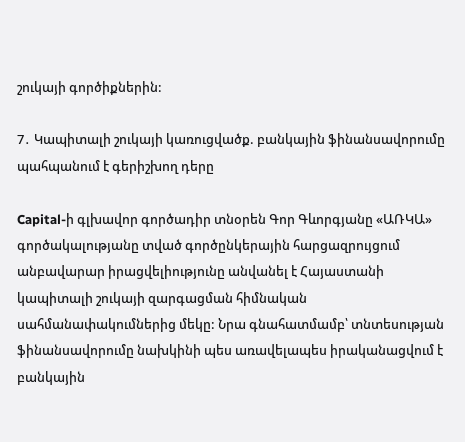շուկայի գործիքներին:

7․ Կապիտալի շուկայի կառուցվածք. բանկային ֆինանսավորումը պահպանում է գերիշխող դերը

Capital-ի գլխավոր գործադիր տնօրեն Գոր Գևորգյանը «ԱՌԿԱ» գործակալությանը տված գործընկերային հարցազրույցում անբավարար իրացվելիությունը անվանել է Հայաստանի կապիտալի շուկայի զարգացման հիմնական սահմանափակումներից մեկը: Նրա գնահատմամբ՝ տնտեսության ֆինանսավորումը նախկինի պես առավելապես իրականացվում է բանկային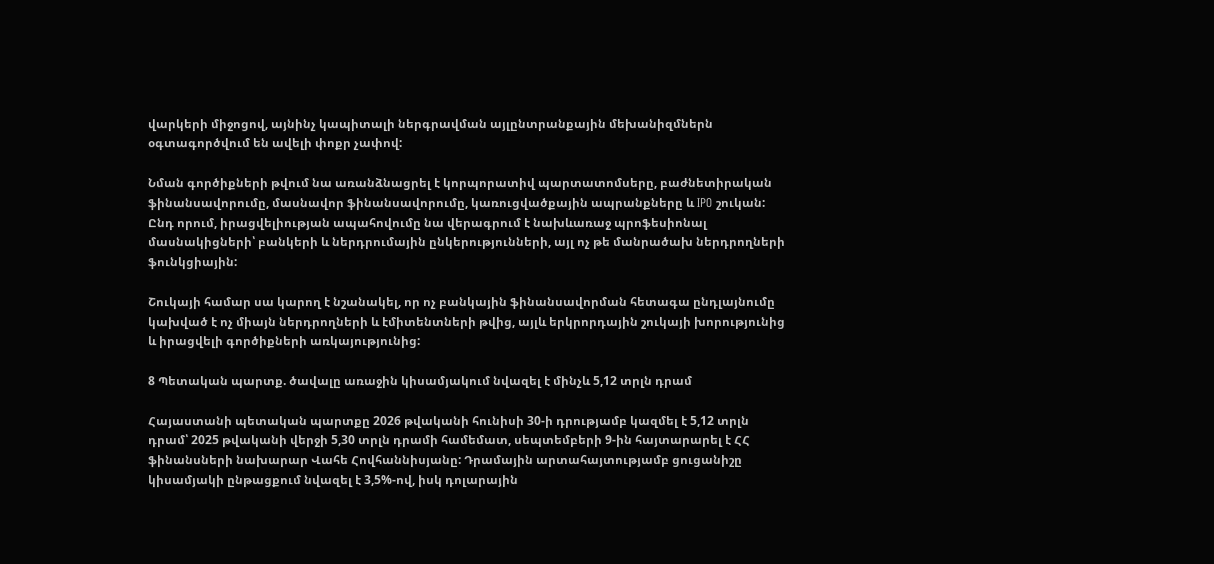վարկերի միջոցով, այնինչ կապիտալի ներգրավման այլընտրանքային մեխանիզմներն օգտագործվում են ավելի փոքր չափով:

Նման գործիքների թվում նա առանձնացրել է կորպորատիվ պարտատոմսերը, բաժնետիրական ֆինանսավորումը, մասնավոր ֆինանսավորումը, կառուցվածքային ապրանքները և IPO շուկան: Ընդ որում, իրացվելիության ապահովումը նա վերագրում է նախևառաջ պրոֆեսիոնալ մասնակիցների՝ բանկերի և ներդրումային ընկերությունների, այլ ոչ թե մանրածախ ներդրողների ֆունկցիային:

Շուկայի համար սա կարող է նշանակել, որ ոչ բանկային ֆինանսավորման հետագա ընդլայնումը կախված է ոչ միայն ներդրողների և էմիտենտների թվից, այլև երկրորդային շուկայի խորությունից և իրացվելի գործիքների առկայությունից:

8 Պետական պարտք. ծավալը առաջին կիսամյակում նվազել է մինչև 5,12 տրլն դրամ

Հայաստանի պետական պարտքը 2026 թվականի հունիսի 30-ի դրությամբ կազմել է 5,12 տրլն դրամ՝ 2025 թվականի վերջի 5,30 տրլն դրամի համեմատ, սեպտեմբերի 9-ին հայտարարել է ՀՀ ֆինանսների նախարար Վահե Հովհաննիսյանը: Դրամային արտահայտությամբ ցուցանիշը կիսամյակի ընթացքում նվազել է 3,5%-ով, իսկ դոլարային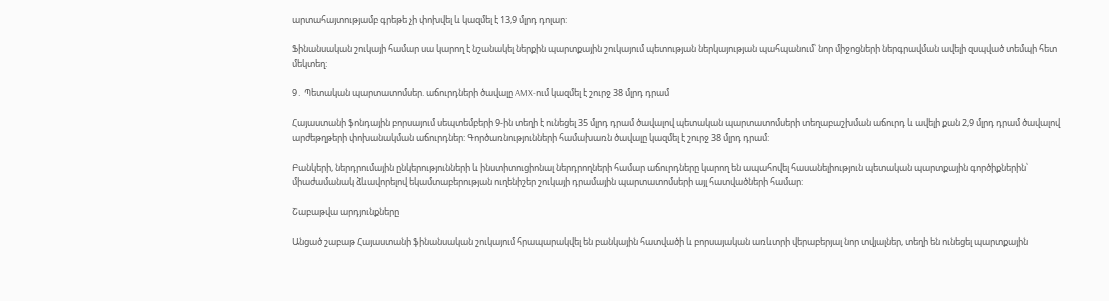արտահայտությամբ գրեթե չի փոխվել և կազմել է 13,9 մլրդ դոլար:

Ֆինանսական շուկայի համար սա կարող է նշանակել ներքին պարտքային շուկայում պետության ներկայության պահպանում՝ նոր միջոցների ներգրավման ավելի զսպված տեմպի հետ մեկտեղ:

9․ Պետական պարտատոմսեր. աճուրդների ծավալը AMX-ում կազմել է շուրջ 38 մլրդ դրամ

Հայաստանի ֆոնդային բորսայում սեպտեմբերի 9-ին տեղի է ունեցել 35 մլրդ դրամ ծավալով պետական պարտատոմսերի տեղաբաշխման աճուրդ և ավելի քան 2,9 մլրդ դրամ ծավալով արժեթղթերի փոխանակման աճուրդներ: Գործառնությունների համախառն ծավալը կազմել է շուրջ 38 մլրդ դրամ:

Բանկերի, ներդրումային ընկերությունների և ինստիտուցիոնալ ներդրողների համար աճուրդները կարող են ապահովել հասանելիություն պետական պարտքային գործիքներին՝ միաժամանակ ձևավորելով եկամտաբերության ուղենիշեր շուկայի դրամային պարտատոմսերի այլ հատվածների համար:

Շաբաթվա արդյունքները

Անցած շաբաթ Հայաստանի ֆինանսական շուկայում հրապարակվել են բանկային հատվածի և բորսայական առևտրի վերաբերյալ նոր տվյալներ, տեղի են ունեցել պարտքային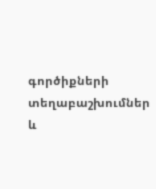գործիքների տեղաբաշխումներ և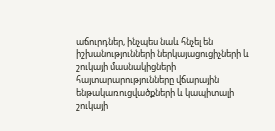աճուրդներ, ինչպես նաև հնչել են իշխանությունների ներկայացուցիչների և շուկայի մասնակիցների հայտարարությունները վճարային ենթակառուցվածքների և կապիտալի շուկայի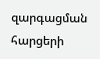զարգացման հարցերի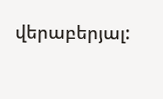վերաբերյալ: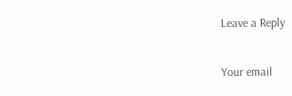Leave a Reply

Your email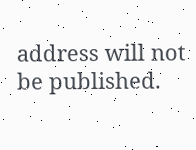address will not be published.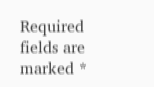Required fields are marked *